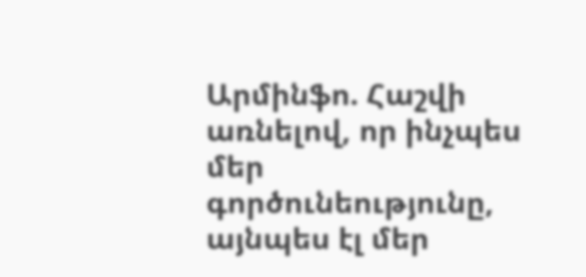Արմինֆո. Հաշվի առնելով, որ ինչպես մեր գործունեությունը, այնպես էլ մեր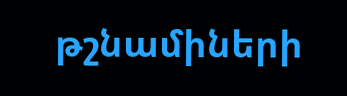թշնամիների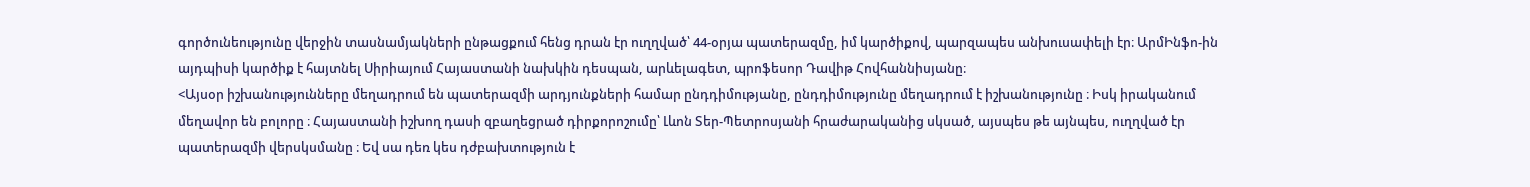գործունեությունը վերջին տասնամյակների ընթացքում հենց դրան էր ուղղված՝ 44-օրյա պատերազմը, իմ կարծիքով, պարզապես անխուսափելի էր։ ԱրմԻնֆո-ին այդպիսի կարծիք է հայտնել Սիրիայում Հայաստանի նախկին դեսպան, արևելագետ, պրոֆեսոր Դավիթ Հովհաննիսյանը։
<Այսօր իշխանությունները մեղադրում են պատերազմի արդյունքների համար ընդդիմությանը, ընդդիմությունը մեղադրում է իշխանությունը ։ Իսկ իրականում մեղավոր են բոլորը ։ Հայաստանի իշխող դասի զբաղեցրած դիրքորոշումը՝ Լևոն Տեր-Պետրոսյանի հրաժարականից սկսած, այսպես թե այնպես, ուղղված էր պատերազմի վերսկսմանը ։ Եվ սա դեռ կես դժբախտություն է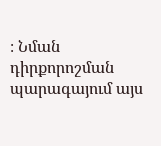։ Նման դիրքորոշման պարագայում այս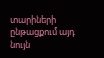տարիների ընթացքում այդ նույն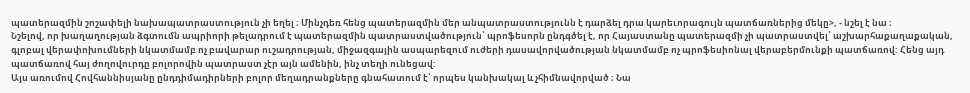պատերազմին շոշափելի նախապատրաստություն չի եղել ։ Մինչդեռ հենց պատերազմին մեր անպատրաստությունն է դարձել դրա կարեւորագույն պատճառներից մեկը>, - նշել է նա ։
Նշելով, որ խաղաղության ձգտումն ապրիորի թելադրում է պատերազմին պատրաստվածություն՝ պրոֆեսորն ընդգծել է, որ Հայաստանը պատերազմի չի պատրաստվել՝ աշխարհաքաղաքական, գլոբալ վերափոխումների նկատմամբ ոչ բավարար ուշադրության, միջազգային ասպարեզում ուժերի դասավորվածության նկատմամբ ոչ պրոֆեսիոնալ վերաբերմունքի պատճառով: Հենց այդ պատճառով հայ ժողովուրդը բոլորովին պատրաստ չէր այն ամենին, ինչ տեղի ունեցավ:
Այս առումով Հովհաննիսյանը ընդդիմադիրների բոլոր մեղադրանքները գնահատում է՝ որպես կանխակալ և չհիմնավորված ։ Նա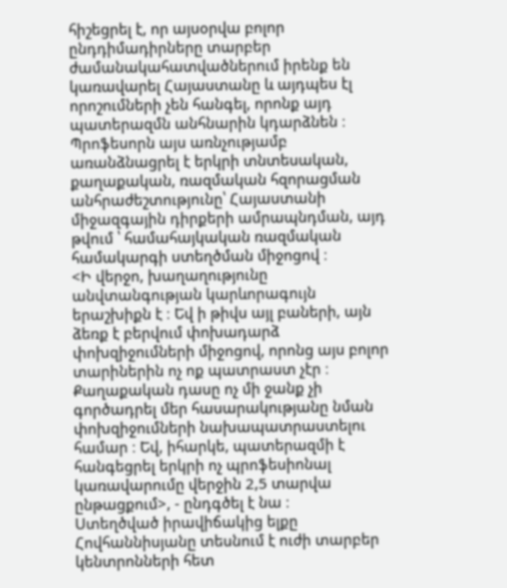հիշեցրել է, որ այսօրվա բոլոր ընդդիմադիրները տարբեր ժամանակահատվածներում իրենք են կառավարել Հայաստանը և այդպես էլ որոշումների չեն հանգել, որոնք այդ պատերազմն անհնարին կդարձնեն ։ Պրոֆեսորն այս առնչությամբ առանձնացրել է երկրի տնտեսական, քաղաքական, ռազմական հզորացման անհրաժեշտությունը՝ Հայաստանի միջազգային դիրքերի ամրապնդման, այդ թվում ՝ համահայկական ռազմական համակարգի ստեղծման միջոցով ։
<Ի վերջո, խաղաղությունը անվտանգության կարևորագույն երաշխիքն է ։ Եվ ի թիվս այլ բաների, այն ձեռք է բերվում փոխադարձ փոխզիջումների միջոցով, որոնց այս բոլոր տարիներին ոչ ոք պատրաստ չէր ։ Քաղաքական դասը ոչ մի ջանք չի գործադրել մեր հասարակությանը նման փոխզիջումների նախապատրաստելու համար ։ Եվ, իհարկե, պատերազմի է հանգեցրել երկրի ոչ պրոֆեսիոնալ կառավարումը վերջին 2,5 տարվա ընթացքում>, - ընդգծել է նա ։
Ստեղծված իրավիճակից ելքը Հովհաննիսյանը տեսնում է ուժի տարբեր կենտրոնների հետ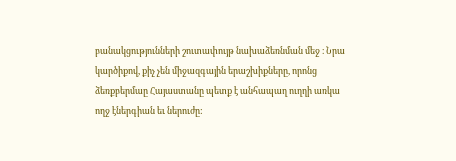բանակցությունների շուտափույթ նախաձեռնման մեջ ։ Նրա կարծիքով, քիչ չեն միջազգային երաշխիքները, որոնց ձեռքբերմաը Հայաստանը պետք է անհապաղ ուղղի առկա ողջ էներգիան եւ ներուժը: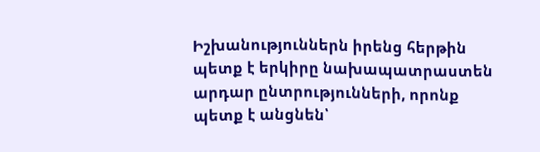Իշխանություններն իրենց հերթին պետք է երկիրը նախապատրաստեն արդար ընտրությունների, որոնք պետք է անցնեն՝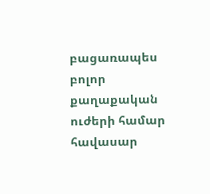բացառապես բոլոր քաղաքական ուժերի համար հավասար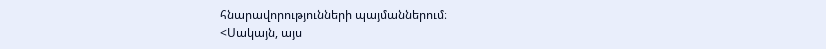հնարավորությունների պայմաններում։
<Սակայն, այս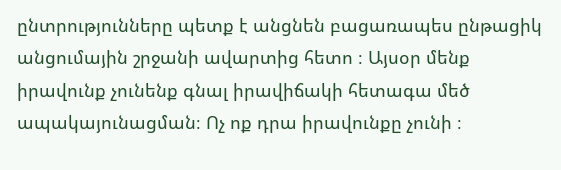ընտրությունները պետք է անցնեն բացառապես ընթացիկ անցումային շրջանի ավարտից հետո ։ Այսօր մենք իրավունք չունենք գնալ իրավիճակի հետագա մեծ ապակայունացման։ Ոչ ոք դրա իրավունքը չունի ։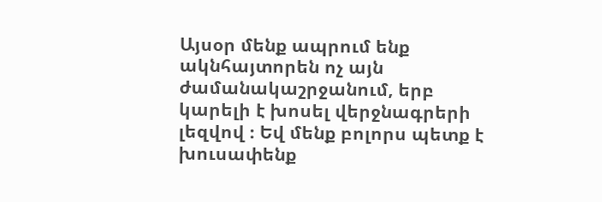Այսօր մենք ապրում ենք ակնհայտորեն ոչ այն ժամանակաշրջանում, երբ կարելի է խոսել վերջնագրերի լեզվով ։ Եվ մենք բոլորս պետք է խուսափենք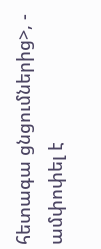հետագա ցնցումներից>, - ամփոփել է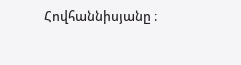Հովհաննիսյանը ։